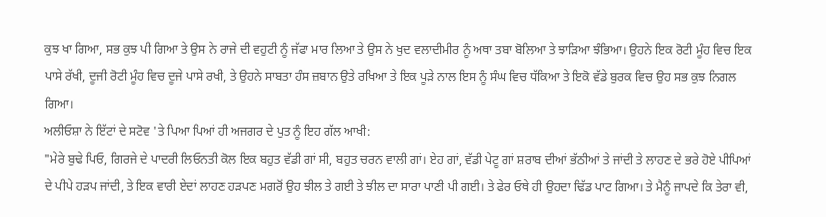ਕੁਝ ਖਾ ਗਿਆ, ਸਭ ਕੁਝ ਪੀ ਗਿਆ ਤੇ ਉਸ ਨੇ ਰਾਜੇ ਦੀ ਵਹੁਟੀ ਨੂੰ ਜੱਫਾ ਮਾਰ ਲਿਆ ਤੇ ਉਸ ਨੇ ਖੁਦ ਵਲਾਦੀਮੀਰ ਨੂੰ ਅਥਾ ਤਬਾ ਬੋਲਿਆ ਤੇ ਝਾੜਿਆ ਝੰਭਿਆ। ਉਹਨੇ ਇਕ ਰੋਟੀ ਮੂੰਹ ਵਿਚ ਇਕ ਪਾਸੇ ਰੱਖੀ, ਦੂਜੀ ਰੋਟੀ ਮੂੰਹ ਵਿਚ ਦੂਜੇ ਪਾਸੇ ਰਖੀ, ਤੇ ਉਹਨੇ ਸਾਬਤਾ ਹੰਸ ਜ਼ਬਾਨ ਉਤੇ ਰਖਿਆ ਤੇ ਇਕ ਪੂੜੇ ਨਾਲ ਇਸ ਨੂੰ ਸੰਘ ਵਿਚ ਧੱਕਿਆ ਤੇ ਇਕੋ ਵੱਡੇ ਬੁਰਕ ਵਿਚ ਉਹ ਸਭ ਕੁਝ ਨਿਗਲ ਗਿਆ।
ਅਲੀਓਸ਼ਾ ਨੇ ਇੱਟਾਂ ਦੇ ਸਟੋਵ 'ਤੇ ਪਿਆ ਪਿਆਂ ਹੀ ਅਜਗਰ ਦੇ ਪੁਤ ਨੂੰ ਇਹ ਗੱਲ ਆਖੀ:
"ਮੇਰੇ ਬੁਢੇ ਪਿਓ, ਗਿਰਜੇ ਦੇ ਪਾਦਰੀ ਲਿਓਨਤੀ ਕੋਲ ਇਕ ਬਹੁਤ ਵੱਡੀ ਗਾਂ ਸੀ, ਬਹੁਤ ਚਰਨ ਵਾਲੀ ਗਾਂ। ਏਹ ਗਾਂ, ਵੱਡੀ ਪੇਟੂ ਗਾਂ ਸ਼ਰਾਬ ਦੀਆਂ ਭੱਠੀਆਂ ਤੇ ਜਾਂਦੀ ਤੇ ਲਾਹਣ ਦੇ ਭਰੇ ਹੋਏ ਪੀਪਿਆਂ ਦੇ ਪੀਪੇ ਹੜਪ ਜਾਂਦੀ, ਤੇ ਇਕ ਵਾਰੀ ਏਦਾਂ ਲਾਹਣ ਹੜਪਣ ਮਗਰੋਂ ਉਹ ਝੀਲ ਤੇ ਗਈ ਤੇ ਝੀਲ ਦਾ ਸਾਰਾ ਪਾਣੀ ਪੀ ਗਈ। ਤੇ ਫੇਰ ਓਥੇ ਹੀ ਉਹਦਾ ਢਿੱਡ ਪਾਟ ਗਿਆ। ਤੇ ਮੈਨੂੰ ਜਾਪਦੇ ਕਿ ਤੇਰਾ ਵੀ,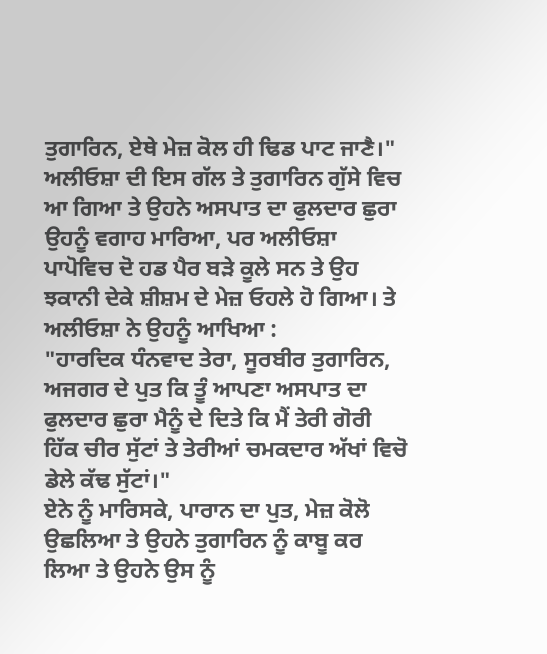ਤੁਗਾਰਿਨ, ਏਥੇ ਮੇਜ਼ ਕੋਲ ਹੀ ਢਿਡ ਪਾਟ ਜਾਣੈ।"
ਅਲੀਓਸ਼ਾ ਦੀ ਇਸ ਗੱਲ ਤੇ ਤੁਗਾਰਿਨ ਗੁੱਸੇ ਵਿਚ ਆ ਗਿਆ ਤੇ ਉਹਨੇ ਅਸਪਾਤ ਦਾ ਫੁਲਦਾਰ ਛੁਰਾ ਉਹਨੂੰ ਵਗਾਹ ਮਾਰਿਆ, ਪਰ ਅਲੀਓਸ਼ਾ ਪਾਪੋਵਿਚ ਦੋ ਹਡ ਪੈਰ ਬੜੇ ਕੂਲੇ ਸਨ ਤੇ ਉਹ ਝਕਾਨੀ ਦੇਕੇ ਸ਼ੀਸ਼ਮ ਦੇ ਮੇਜ਼ ਓਹਲੇ ਹੋ ਗਿਆ। ਤੇ ਅਲੀਓਸ਼ਾ ਨੇ ਉਹਨੂੰ ਆਖਿਆ :
"ਹਾਰਦਿਕ ਧੰਨਵਾਦ ਤੇਰਾ, ਸੂਰਬੀਰ ਤੁਗਾਰਿਨ, ਅਜਗਰ ਦੇ ਪੁਤ ਕਿ ਤੂੰ ਆਪਣਾ ਅਸਪਾਤ ਦਾ ਫੁਲਦਾਰ ਛੁਰਾ ਮੈਨੂੰ ਦੇ ਦਿਤੇ ਕਿ ਮੈਂ ਤੇਰੀ ਗੋਰੀ ਹਿੱਕ ਚੀਰ ਸੁੱਟਾਂ ਤੇ ਤੇਰੀਆਂ ਚਮਕਦਾਰ ਅੱਖਾਂ ਵਿਚੋ ਡੇਲੇ ਕੱਢ ਸੁੱਟਾਂ।"
ਏਨੇ ਨੂੰ ਮਾਰਿਸਕੇ, ਪਾਰਾਨ ਦਾ ਪੁਤ, ਮੇਜ਼ ਕੋਲੋ ਉਛਲਿਆ ਤੇ ਉਹਨੇ ਤੁਗਾਰਿਨ ਨੂੰ ਕਾਬੂ ਕਰ ਲਿਆ ਤੇ ਉਹਨੇ ਉਸ ਨੂੰ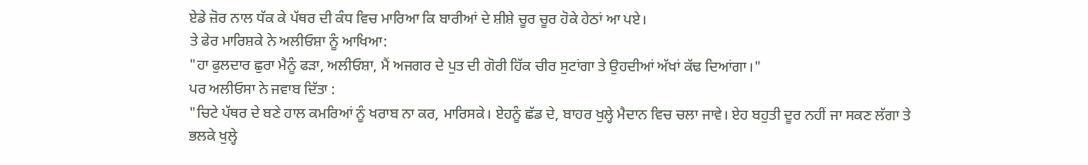ਏਡੇ ਜ਼ੋਰ ਨਾਲ ਧੱਕ ਕੇ ਪੱਥਰ ਦੀ ਕੰਧ ਵਿਚ ਮਾਰਿਆ ਕਿ ਬਾਰੀਆਂ ਦੇ ਸ਼ੀਸ਼ੇ ਚੂਰ ਚੂਰ ਹੋਕੇ ਹੇਠਾਂ ਆ ਪਏ।
ਤੇ ਫੇਰ ਮਾਰਿਸ਼ਕੇ ਨੇ ਅਲੀਓਸ਼ਾ ਨੂੰ ਆਖਿਆ:
"ਹਾ ਫੁਲਦਾਰ ਛੁਰਾ ਮੈਨੂੰ ਫੜਾ, ਅਲੀਓਸ਼ਾ, ਮੈਂ ਅਜਗਰ ਦੇ ਪੁਤ ਦੀ ਗੋਰੀ ਹਿੱਕ ਚੀਰ ਸੁਟਾਂਗਾ ਤੇ ਉਹਦੀਆਂ ਅੱਖਾਂ ਕੱਢ ਦਿਆਂਗਾ।"
ਪਰ ਅਲੀਓਸਾ ਨੇ ਜਵਾਬ ਦਿੱਤਾ :
"ਚਿਟੇ ਪੱਥਰ ਦੇ ਬਣੇ ਹਾਲ ਕਮਰਿਆਂ ਨੂੰ ਖਰਾਬ ਨਾ ਕਰ, ਮਾਰਿਸਕੇ। ਏਹਨੂੰ ਛੱਡ ਦੇ, ਬਾਹਰ ਖੁਲ੍ਹੇ ਮੈਦਾਨ ਵਿਚ ਚਲਾ ਜਾਵੇ। ਏਹ ਬਹੁਤੀ ਦੂਰ ਨਹੀਂ ਜਾ ਸਕਣ ਲੱਗਾ ਤੇ ਭਲਕੇ ਖੁਲ੍ਹੇ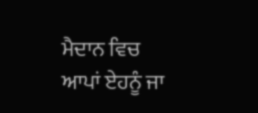ਮੈਦਾਨ ਵਿਚ ਆਪਾਂ ਏਹਨੂੰ ਜਾ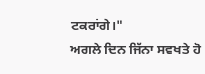ਟਕਰਾਂਗੇ।"
ਅਗਲੇ ਦਿਨ ਜਿੱਨਾ ਸਵਖਤੇ ਹੋ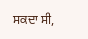ਸਕਦਾ ਸੀ,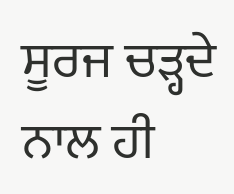ਸੂਰਜ ਚੜ੍ਹਦੇ ਨਾਲ ਹੀ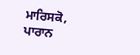ਮਾਰਿਸਕੋ, ਪਾਰਾਨ